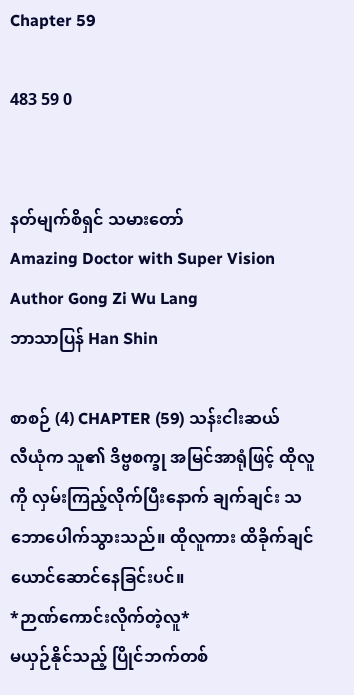Chapter 59

483 59 0


နတ်မျက်စိရှင် သမားတော်
Amazing Doctor with Super Vision
Author Gong Zi Wu Lang
ဘာသာပြန် Han Shin

စာစဉ် (4) CHAPTER (59) သန်းငါးဆယ်
လီယုံက သူ၏ ဒိဗ္ဗစက္ခု အမြင်အာရုံဖြင့် ထိုလူကို လှမ်းကြည့်လိုက်ပြီးနောက် ချက်ချင်း သဘောပေါက်သွားသည်။ ထိုလူကား ထိခိုက်ချင်ယောင်ဆောင်နေခြင်းပင်။
*ဉာဏ်ကောင်းလိုက်တဲ့လူ*
မယှဉ်နိုင်သည့် ပြိုင်ဘက်တစ်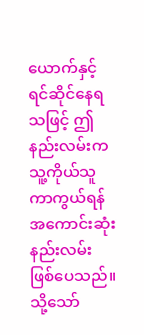ယောက်နှင့် ရင်ဆိုင်နေရသဖြင့် ဤနည်းလမ်းက သူ့ကိုယ်သူ ကာကွယ်ရန် အကောင်းဆုံးနည်းလမ်း ဖြစ်ပေသည်။
သို့သော်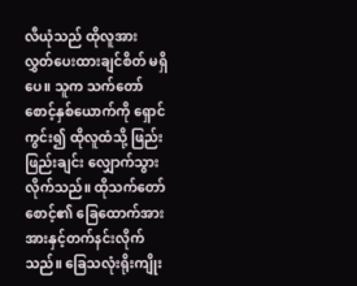လီယုံသည် ထိုလူအား လွှတ်ပေးထားချင်စိတ် မရှိပေ။ သူက သက်တော်စောင့်နှစ်ယောက်ကို ရှောင်ကွင်း၍ ထိုလူထံသို့ ဖြည်းဖြည်းချင်း လျှောက်သွားလိုက်သည်။ ထိုသက်တော်စောင့်၏ ခြေထောက်အား အားနှင့်တက်နင်းလိုက်သည်။ ခြေသလုံးရိုးကျိုး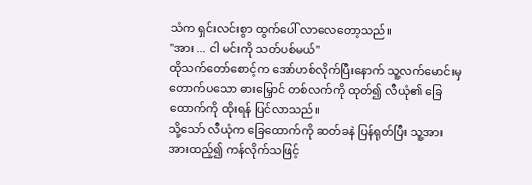သံက ရှင်းလင်းစွာ ထွက်ပေါ် လာလေတော့သည်။
"အား ... ငါ မင်းကို သတ်ပစ်မယ်"
ထိုသက်တော်စောင့်က အော်ဟစ်လိုက်ပြီးနောက် သူ့လက်မောင်းမှ တောက်ပသော ဓားမြှောင် တစ်လက်ကို ထုတ်၍ လီယုံ၏ ခြေထောက်ကို ထိုးရန် ပြင်လာသည်။
သို့သော် လီယုံက ခြေထောက်ကို ဆတ်ခနဲ ပြန်ရုတ်ပြီး သူ့အား အားထည့်၍ ကန်လိုက်သဖြင့်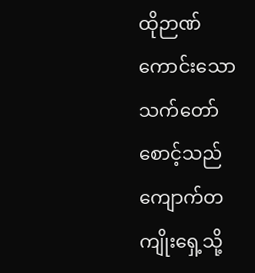ထိုဉာဏ်ကောင်းသော သက်တော်စောင့်သည် ကျောက်တကျိုးရှေ့သို့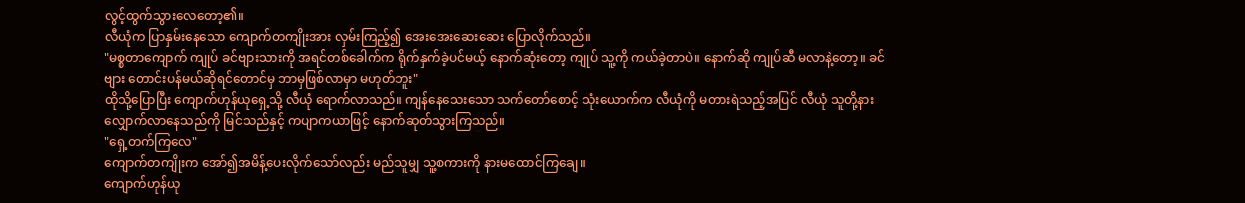လွင့်ထွက်သွားလေတော့၏။
လီယုံက ပြာနှမ်းနေသော ကျောက်တကျိုးအား လှမ်းကြည့်၍ အေးအေးဆေးဆေး ပြောလိုက်သည်။
"မစ္စတာကျောက် ကျုပ် ခင်ဗျားသားကို အရင်တစ်ခေါက်က ရိုက်နှက်ခဲ့ပင်မယ့် နောက်ဆုံးတော့ ကျုပ် သူ့ကို ကယ်ခဲ့တာပဲ။ နောက်ဆို ကျုပ်ဆီ မလာနဲ့တော့။ ခင်ဗျား တောင်းပန်မယ်ဆိုရင်တောင်မှ ဘာမှဖြစ်လာမှာ မဟုတ်ဘူး"
ထိုသို့ပြောပြီး ကျောက်ဟုန်ယုရှေ့သို့ လီယုံ ရောက်လာသည်။ ကျန်နေသေးသော သက်တော်စောင့် သုံးယောက်က လီယုံကို မတားရဲသည့်အပြင် လီယုံ သူတို့နား လျှောက်လာနေသည်ကို မြင်သည်နှင့် ကပျာကယာဖြင့် နောက်ဆုတ်သွားကြသည်။
"ရှေ့တက်ကြလေ"
ကျောက်တကျိုးက အော်၍အမိန့်ပေးလိုက်သော်လည်း မည်သူမျှ သူ့စကားကို နားမထောင်ကြချေ။
ကျောက်ဟုန်ယု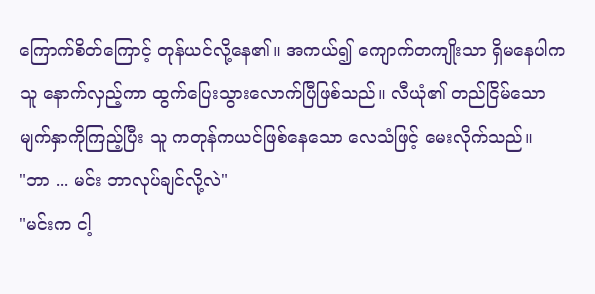ကြောက်စိတ်ကြောင့် တုန်ယင်လို့နေ၏။ အကယ်၍ ကျောက်တကျိုးသာ ရှိမနေပါက သူ နောက်လှည့်ကာ ထွက်ပြေးသွားလောက်ပြီဖြစ်သည်။ လီယုံ၏ တည်ငြိမ်သော မျက်နှာကိုကြည့်ပြီး သူ ကတုန်ကယင်ဖြစ်နေသော လေသံဖြင့် မေးလိုက်သည်။
"ဘာ ... မင်း ဘာလုပ်ချင်လို့လဲ"
"မင်းက ငါ့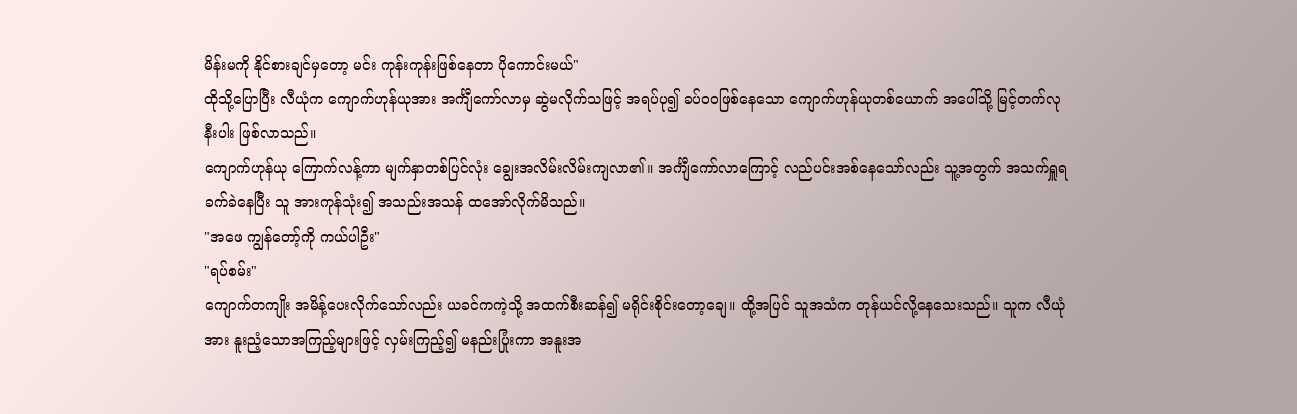မိန်းမကို နိုင်စားချင်မှတော့ မင်း ကုန်းကုန်းဖြစ်နေတာ ပိုကောင်းမယ်"
ထိုသို့ပြောပြီး လီယုံက ကျောက်ဟုန်ယုအား အင်္ကျီကော်လာမှ ဆွဲမလိုက်သဖြင့် အရပ်ပု၍ ခပ်ဝဝဖြစ်နေသော ကျောက်ဟုန်ယုတစ်ယောက် အပေါ်သို့ မြင့်တက်လုနီးပါး ဖြစ်လာသည်။
ကျောက်ဟုန်ယု ကြောက်လန့်ကာ မျက်နှာတစ်ပြင်လုံး ချွေးအလိမ်းလိမ်းကျလာ၏။ အင်္ကျီကော်လာကြောင့် လည်ပင်းအစ်နေသော်လည်း သူ့အတွက် အသက်ရှူရခက်ခဲနေပြီး သူ အားကုန်သုံး၍ အသည်းအသန် ထအော်လိုက်မိသည်။
"အဖေ ကျွန်တော့်ကို ကယ်ပါဦး"
"ရပ်စမ်း"
ကျောက်တကျိုး အမိန့်ပေးလိုက်သော်လည်း ယခင်ကကဲ့သို့ အထက်စီးဆန်၍ မရိုင်းစိုင်းတော့ချေ။ ထို့အပြင် သူအသံက တုန်ယင်လို့နေသေးသည်။ သူက လီယုံအား နူးညံ့သောအကြည့်များဖြင့် လှမ်းကြည့်၍ မနည်းပြုံးကာ အနူးအ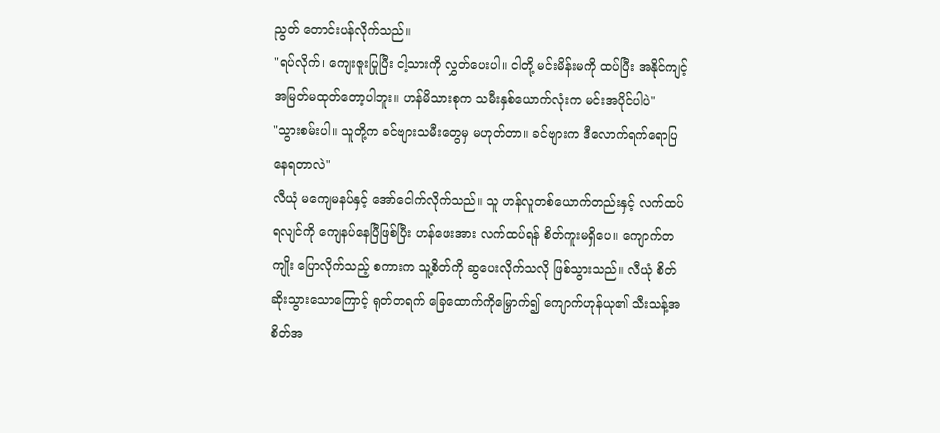ညွတ် တောင်းပန်လိုက်သည်။
"ရပ်လိုက်၊ ကျေးဇူးပြုပြီး ငါ့သားကို လွှတ်ပေးပါ။ ငါတို့ မင်းမိန်းမကို ထပ်ပြီး အနိုင်ကျင့် အမြတ်မထုတ်တော့ပါဘူး။ ဟန်မိသားစုက သမီးနှစ်ယောက်လုံးက မင်းအပိုင်ပါပဲ"
"သွားစမ်းပါ။ သူတို့က ခင်ဗျားသမီးတွေမှ မဟုတ်တာ။ ခင်ဗျားက ဒီလောက်ရက်ရောပြနေရတာလဲ"
လီယုံ မကျေမနပ်နှင့် အော်ငေါက်လိုက်သည်။ သူ ဟန်လူတစ်ယောက်တည်းနှင့် လက်ထပ်ရလျင်ကို ကျေနပ်နေပြီဖြစ်ပြီး ဟန်ဖေးအား လက်ထပ်ရန် စိတ်ကူးမရှိပေ။ ကျောက်တကျိုး ပြောလိုက်သည့် စကားက သူ့စိတ်ကို ဆွပေးလိုက်သလို ဖြစ်သွားသည်။ လီယုံ စိတ်ဆိုးသွားသောကြောင့် ရုတ်တရက် ခြေထောက်ကိုမြှောက်၍ ကျောက်ဟုန်ယု၏ သီးသန့်အစိတ်အ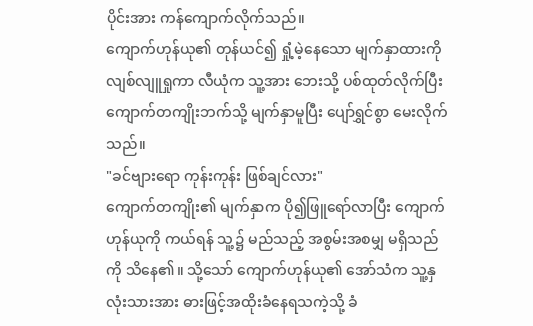ပိုင်းအား ကန်ကျောက်လိုက်သည်။
ကျောက်ဟုန်ယု၏ တုန်ယင်၍ ရှုံ့မဲ့နေသော မျက်နှာထားကို လျစ်လျူရှုကာ လီယုံက သူ့အား ဘေးသို့ ပစ်ထုတ်လိုက်ပြီး ကျောက်တကျိုးဘက်သို့ မျက်နှာမူပြီး ပျော်ရွှင်စွာ မေးလိုက်သည်။
"ခင်ဗျားရော ကုန်းကုန်း ဖြစ်ချင်လား"
ကျောက်တကျိုး၏ မျက်နှာက ပို၍ဖြူရော်လာပြီး ကျောက်ဟုန်ယုကို ကယ်ရန် သူ့၌ မည်သည့် အစွမ်းအစမျှ မရှိသည်ကို သိနေ၏။ သို့သော် ကျောက်ဟုန်ယု၏ အော်သံက သူ့နှလုံးသားအား ဓားဖြင့်အထိုးခံနေရသကဲ့သို့ ခံ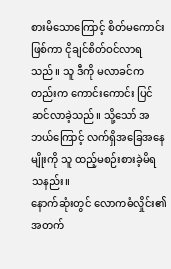စားမိသောကြောင့် စိတ်မကောင်းဖြစ်ကာ ငိုချင်စိတ်ဝင်လာရသည်။ သူ ဒီကို မလာခင်ကတည်းက ကောင်းကောင်း ပြင်ဆင်လာခဲ့သည်။ သို့သော် အဘယ်ကြောင့် လက်ရှိအခြေအနေမျိုးကို သူ ထည့်မစဉ်းစားခဲ့မိရသနည်း။
နောက်ဆုံးတွင် လောကဓံလှိုင်း၏ အတက်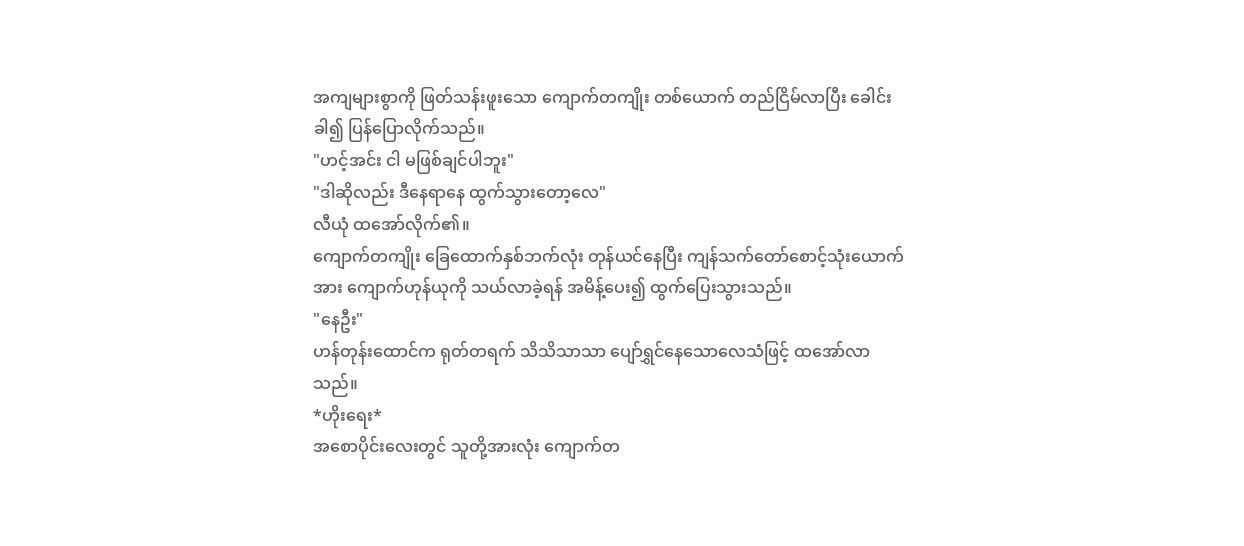အကျများစွာကို ဖြတ်သန်းဖူးသော ကျောက်တကျိုး တစ်ယောက် တည်ငြိမ်လာပြီး ခေါင်းခါ၍ ပြန်ပြောလိုက်သည်။
"ဟင့်အင်း ငါ မဖြစ်ချင်ပါဘူး"
"ဒါဆိုလည်း ဒီနေရာနေ ထွက်သွားတော့လေ"
လီယုံ ထအော်လိုက်၏။
ကျောက်တကျိုး ခြေထောက်နှစ်ဘက်လုံး တုန်ယင်နေပြီး ကျန်သက်တော်စောင့်သုံးယောက်အား ကျောက်ဟုန်ယုကို သယ်လာခဲ့ရန် အမိန့်ပေး၍ ထွက်ပြေးသွားသည်။
"နေဦး"
ဟန်တုန်းထောင်က ရုတ်တရက် သိသိသာသာ ပျော်ရွှင်နေသောလေသံဖြင့် ထအော်လာသည်။
*ဟိုးရေး*
အစောပိုင်းလေးတွင် သူတို့အားလုံး ကျောက်တ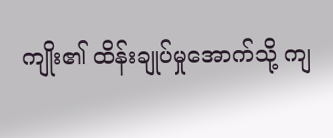ကျိုး၏ ထိန်းချုပ်မှုအောက်သို့ ကျ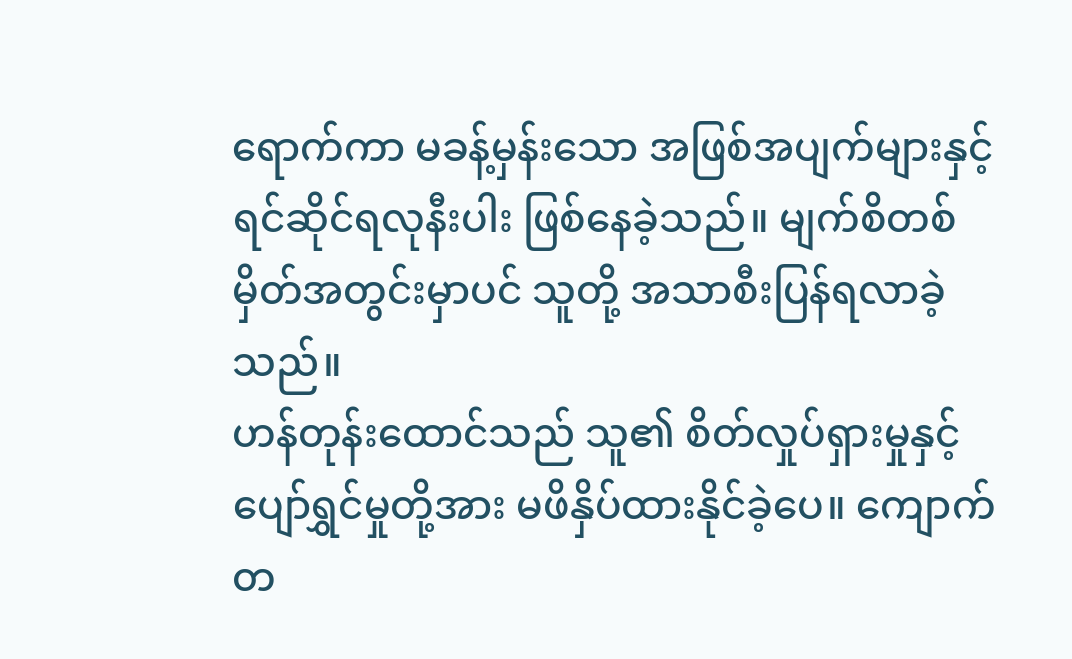ရောက်ကာ မခန့်မှန်းသော အဖြစ်အပျက်များနှင့် ရင်ဆိုင်ရလုနီးပါး ဖြစ်နေခဲ့သည်။ မျက်စိတစ်မှိတ်အတွင်းမှာပင် သူတို့ အသာစီးပြန်ရလာခဲ့သည်။
ဟန်တုန်းထောင်သည် သူ၏ စိတ်လှုပ်ရှားမှုနှင့် ပျော်ရွှင်မှုတို့အား မဖိနှိပ်ထားနိုင်ခဲ့ပေ။ ကျောက်တ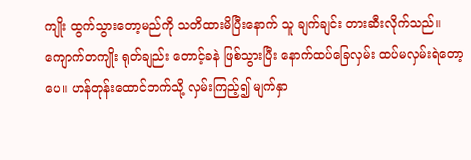ကျိုး ထွက်သွားတော့မည်ကို သတိထားမိပြီးနောက် သူ ချက်ချင်း တားဆီးလိုက်သည်။
ကျောက်တကျိုး ရုတ်ချည်း တောင့်ခနဲ ဖြစ်သွားပြီး နောက်ထပ်ခြေလှမ်း ထပ်မလှမ်းရဲတော့ပေ။ ဟန်တုန်းထောင်ဘက်သို့ လှမ်းကြည့်၍ မျက်နှာ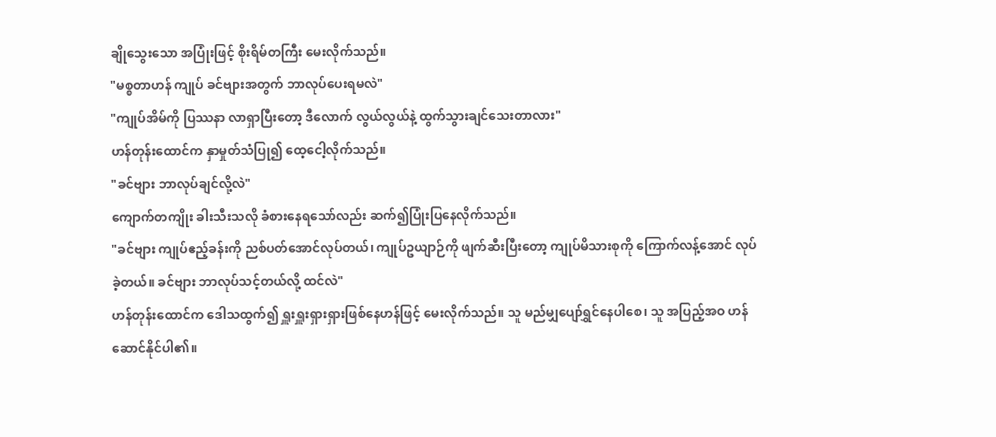ချိုသွေးသော အပြုံးဖြင့် စိုးရိမ်တကြီး‌ မေးလိုက်သည်။
"မစ္စတာဟန် ကျုပ် ခင်ဗျားအတွက် ဘာလုပ်ပေးရမလဲ"
"ကျုပ်အိမ်ကို ပြဿနာ လာရှာပြီးတော့ ဒီလောက် လွယ်လွယ်နဲ့ ထွက်သွားချင်သေးတာလား"
ဟန်တုန်းထောင်က နှာမှုတ်သံပြု၍ ထေ့ငေါ့လိုက်သည်။
"ခင်ဗျား ဘာလုပ်ချင်လို့လဲ"
ကျောက်တကျိုး ခါးသီးသလို ခံစားနေရသော်လည်း ဆက်၍ပြုံးပြနေလိုက်သည်။
"ခင်ဗျား ကျုပ်ဧည့်ခန်းကို ညစ်ပတ်အောင်လုပ်တယ်၊ ကျုပ်ဥယျာဉ်ကို ဖျက်ဆီးပြီးတော့ ကျုပ်မိသားစုကို ကြောက်လန့်အောင် လုပ်ခဲ့တယ်။ ခင်ဗျား ဘာလုပ်သင့်တယ်လို့ ထင်လဲ"
ဟန်တုန်းထောင်က ဒေါသထွက်၍ ရှူးရှူးရှားရှားဖြစ်နေဟန်ဖြင့် မေးလိုက်သည်။ သူ မည်မျှပျော်ရွှင်နေပါစေ၊ သူ အပြည့်အဝ ဟန်ဆောင်နိုင်ပါ၏။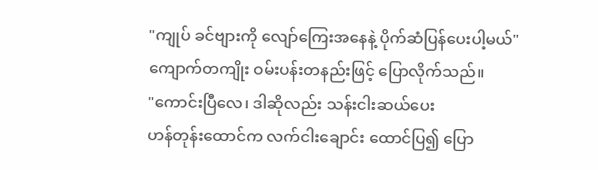"ကျုပ် ခင်ဗျားကို လျော်ကြေးအနေနဲ့ ပိုက်ဆံပြန်ပေးပါ့မယ်"
ကျောက်တကျိုး ဝမ်းပန်းတနည်းဖြင့် ပြောလိုက်သည်။
"ကောင်းပြီလေ၊ ဒါဆိုလည်း သန်းငါးဆယ်ပေး
ဟန်တုန်းထောင်က လက်ငါးချောင်း ထောင်ပြ၍ ပြော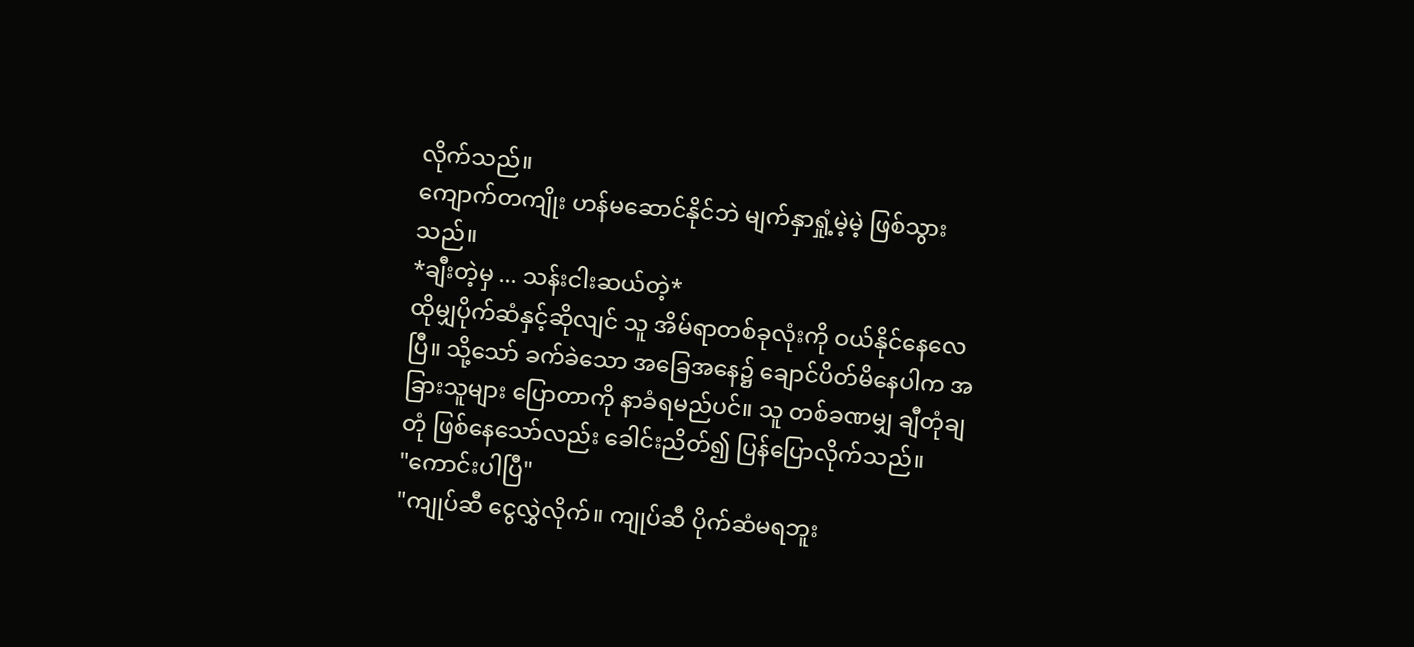လိုက်သည်။
ကျောက်တကျိုး ဟန်မဆောင်နိုင်ဘဲ မျက်နှာရှုံ့မဲ့မဲ့ ဖြစ်သွားသည်။
*ချီးတဲ့မှ ... သန်းငါးဆယ်တဲ့*
ထိုမျှပိုက်ဆံနှင့်ဆိုလျင် သူ အိမ်ရာတစ်ခုလုံးကို ဝယ်နိုင်နေလေပြီ။ သို့သော် ခက်ခဲသော အခြေအနေ၌ ချောင်ပိတ်မိနေပါက အခြားသူများ ပြောတာကို နာခံရမည်ပင်။ သူ တစ်ခဏမျှ ချီတုံချတုံ ဖြစ်နေသော်လည်း ခေါင်းညိတ်၍ ပြန်ပြောလိုက်သည်။
"ကောင်းပါပြီ"
"ကျုပ်ဆီ ငွေလွှဲလိုက်။ ကျုပ်ဆီ ပိုက်ဆံမရဘူး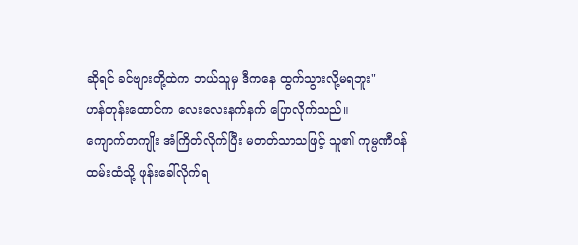ဆိုရင် ခင်ဗျားတို့ထဲက ဘယ်သူမှ ဒီကနေ ထွက်သွားလို့မရဘူး"
ဟန်တုန်းထောင်က လေးလေးနက်နက် ပြောလိုက်သည်။
ကျောက်တကျိုး အံကြိတ်လိုက်ပြီး မတတ်သာသဖြင့် သူ၏ ကုမ္ပဏီဝန်ထမ်းထံသို့ ဖုန်းခေါ်လိုက်ရ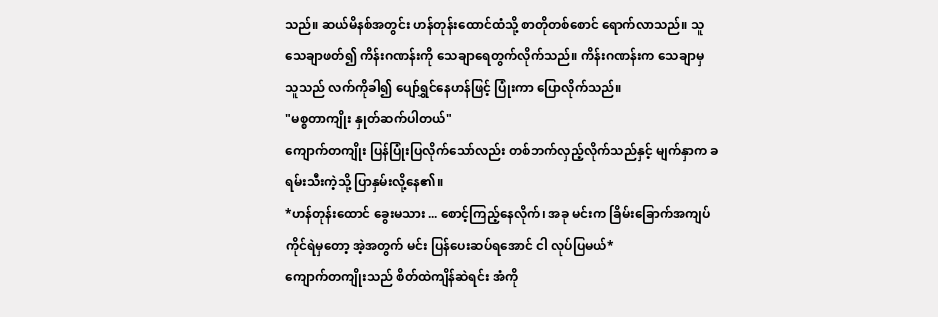သည်။ ဆယ်မိနစ်အတွင်း ဟန်တုန်းထောင်ထံသို့ စာတိုတစ်စောင် ရောက်လာသည်။ သူ သေချာဖတ်၍ ကိန်းဂဏန်းကို သေချာရေတွက်လိုက်သည်။ ကိန်းဂဏန်းက သေချာမှ သူသည် လက်ကိုခါ၍ ပျော်ရွှင်နေဟန်ဖြင့် ပြုံးကာ ပြောလိုက်သည်။
"မစ္စတာကျိုး နှုတ်ဆက်ပါတယ်"
ကျောက်တကျိုး ပြန်ပြုံးပြလိုက်သော်လည်း တစ်ဘက်လှည့်လိုက်သည်နှင့် မျက်နှာက ခရမ်းသီးကဲ့သို့ ပြာနှမ်းလို့နေ၏။
*ဟန်တုန်းထောင် ခွေးမသား ... စောင့်ကြည့်နေလိုက်၊ အခု မင်းက ခြိမ်းခြောက်အကျပ်ကိုင်ရဲမှတော့ အဲ့အတွက် မင်း ပြန်ပေးဆပ်ရအောင် ငါ လုပ်ပြမယ်*
ကျောက်တကျိုးသည် စိတ်ထဲကျိန်ဆဲရင်း အံကို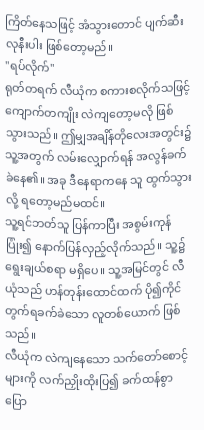ကြိတ်နေသဖြင့် အံသွားတောင် ပျက်ဆီးလုနီးပါး ဖြစ်တော့မည်။
"ရပ်လိုက်"
ရုတ်တရက် လီယုံက စကားစလိုက်သဖြင့် ကျောက်တကျိုး လဲကျတော့မလို ဖြစ်သွားသည်။ ဤမျှအချိန်တိုလေးအတွင်း၌ သူ့အတွက် လမ်းလျှောက်ရန် အလွန်ခက်ခဲနေ၏။ အခု ဒီနေရာကနေ သူ ထွက်သွားလို့ ရတော့မည်မထင်။
သူ့ရင်ဘတ်သူ ပြန်ကာပြီး အစွမ်းကုန်ပြုံး၍ နောက်ပြန်လှည့်လိုက်သည်။ သူ့၌ ရွေးချယ်စရာ မရှိပေ။ သူ့အမြင်တွင် လီယုံသည် ဟန်တုန်းထောင်ထက် ပို၍ကိုင်တွက်ရခက်ခဲသော လူတစ်ယောက် ဖြစ်သည်။
လီယုံက လဲကျနေသော သက်တော်စောင့်များကို လက်ညှိုးထိုးပြ၍ ခက်ထန်စွာ ပြော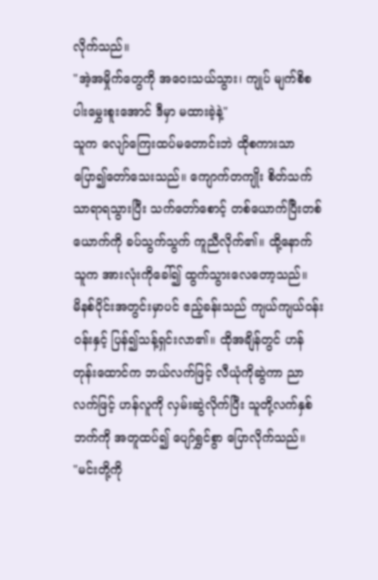လိုက်သည်။
"အဲ့အမှိုက်တွေကို အဝေးသယ်သွား၊ ကျုပ် မျက်စိစပါးမွှေးစူးအောင် ဒီမှာ မထားခဲ့နဲ့"
သူက လျော်ကြေးထပ်မတောင်းဘဲ ထိုစကားသာ ပြော၍တော်သေးသည်။ ကျောက်တကျိုး စိတ်သက်သာရာရသွားပြီး သက်တော်စောင့် တစ်ယောက်ပြီးတစ်ယောက်ကို ခပ်သွက်သွက် ကူညီလိုက်၏။ ထို့နောက် သူက အားလုံးကိုခေါ်၍ ထွက်သွားလေတော့သည်။
မိနစ်ပိုင်းအတွင်းမှာပင် ဧည့်ခန်းသည် ကျယ်ကျယ်ဝန်းဝန်းနှင့် ပြန်၍သန့်ရှင်းလာ၏။ ထိုအချိန်တွင် ဟန်တုန်းထောင်က ဘယ်လက်ဖြင့် လီယုံကိုဆွဲကာ ညာလက်ဖြင့် ဟန်လူကို လှမ်းဆွဲလိုက်ပြီး သူတို့လက်နှစ်ဘက်ကို အတူထပ်၍ ပျော်ရွှင်စွာ ပြောလိုက်သည်။
"မင်းတို့ကို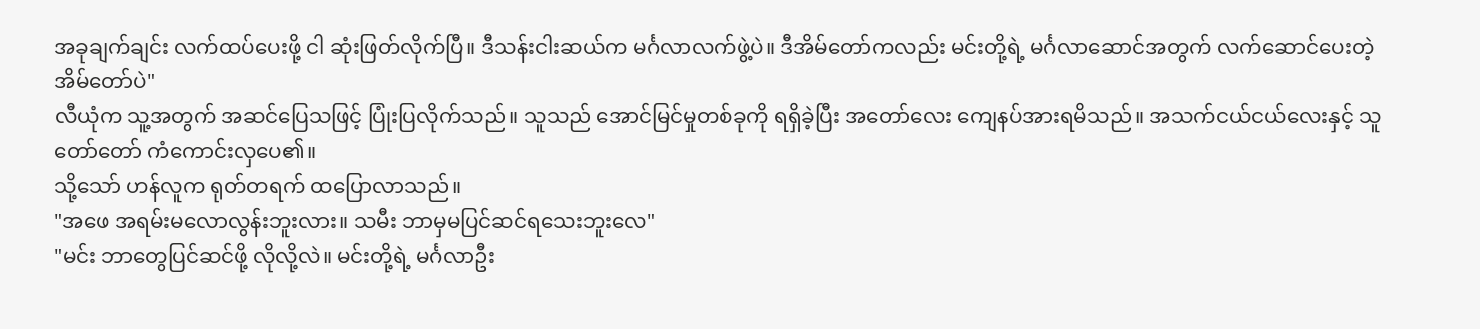အခုချက်ချင်း လက်ထပ်ပေးဖို့ ငါ ဆုံးဖြတ်လိုက်ပြီ။ ဒီသန်းငါးဆယ်က မင်္ဂလာလက်ဖွဲ့ပဲ။ ဒီအိမ်တော်ကလည်း မင်းတို့ရဲ့ မင်္ဂလာဆောင်အတွက် လက်ဆောင်ပေးတဲ့ အိမ်တော်ပဲ"
လီယုံက သူ့အတွက် အဆင်ပြေသဖြင့် ပြုံးပြလိုက်သည်။ သူသည် အောင်မြင်မှုတစ်ခုကို ရရှိခဲ့ပြီး အတော်လေး ကျေနပ်အားရမိသည်။ အသက်ငယ်ငယ်လေးနှင့် သူ တော်တော် ကံကောင်းလှပေ၏။
သို့သော် ဟန်လူက ရုတ်တရက် ထပြောလာသည်။
"အဖေ အရမ်းမလောလွန်းဘူးလား။ သမီး ဘာမှမပြင်ဆင်ရသေးဘူးလေ"
"မင်း ဘာတွေပြင်ဆင်ဖို့ လိုလို့လဲ။ မင်းတို့ရဲ့ မင်္ဂလာဦး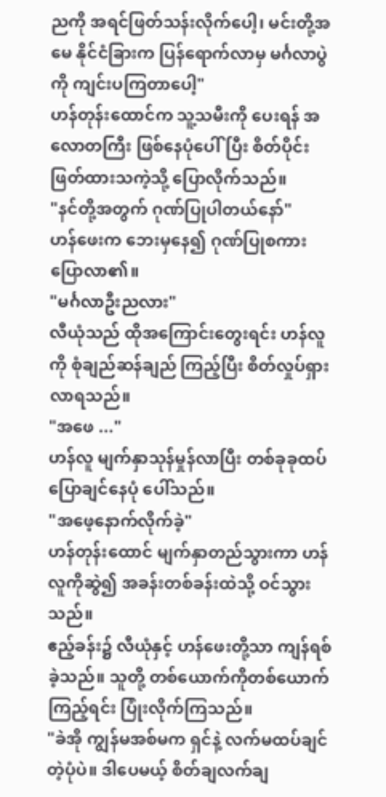ညကို အရင်ဖြတ်သန်းလိုက်ပေါ့၊ မင်းတို့အမေ နိုင်ငံခြားက ပြန်ရောက်လာမှ မင်္ဂလာပွဲကို ကျင်းပကြတာပေါ့"
ဟန်တုန်းထောင်က သူ့သမီးကို ပေးရန် အလောတကြီး ဖြစ်နေပုံပေါ်ပြီး စိတ်ပိုင်းဖြတ်ထားသကဲ့သို့ ပြောလိုက်သည်။
"နင်တို့အတွက် ဂုဏ်ပြုပါတယ်နော်"
ဟန်ဖေးက ဘေးမှနေ၍ ဂုဏ်ပြုစကား ပြောလာ၏။
"မင်္ဂလာဦးညလား"
လီယုံသည် ထိုအကြောင်းတွေးရင်း ဟန်လူကို စုံချည်ဆန်ချည် ကြည့်ပြီး စိတ်လှုပ်ရှားလာရသည်။
"အဖေ ..."
ဟန်လူ မျက်နှာသုန်မှုန်လာပြီး တစ်ခုခုထပ်ပြောချင်နေပုံ ပေါ်သည်။
"အဖေ့နောက်လိုက်ခဲ့"
ဟန်တုန်းထောင် မျက်နှာတည်သွားကာ ဟန်လူကိုဆွဲ၍ အခန်းတစ်ခန်းထဲသို့ ဝင်သွားသည်။
ဧည့်ခန်း၌ လီယုံနှင့် ဟန်ဖေးတို့သာ ကျန်ရစ်ခဲ့သည်။ သူတို့ တစ်ယောက်ကိုတစ်ယောက် ကြည့်ရင်း ပြုံးလိုက်ကြသည်။
"ခဲအို ကျွန်မအစ်မက ရှင်နဲ့ လက်မထပ်ချင်တဲ့ပုံပဲ။ ဒါပေမယ့် စိတ်ချလက်ချ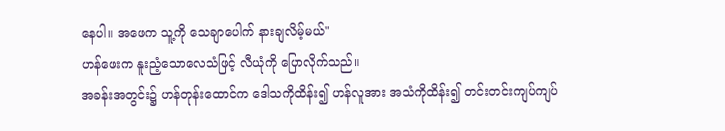နေပါ။ အဖေက သူ့ကို သေချာပေါက် နားချလိမ့်မယ်"
ဟန်ဖေးက နူးညံ့သောလေသံဖြင့် လီယုံကို ပြောလိုက်သည်။
အခန်းအတွင်း၌ ဟန်တုန်းထောင်က ဒေါသကိုထိန်း၍ ဟန်လူအား အသံကိုထိန်း၍ တင်းတင်းကျပ်ကျပ်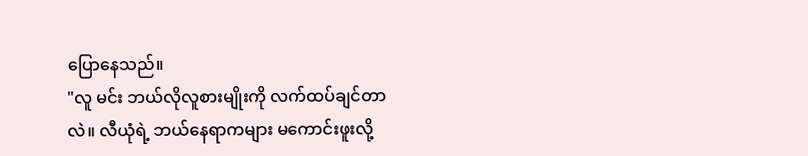ပြောနေသည်။
"လူ မင်း ဘယ်လိုလူစားမျိုးကို လက်ထပ်ချင်တာလဲ။ လီယုံရဲ့ ဘယ်နေရာကများ မကောင်းဖူးလို့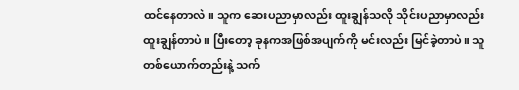ထင်နေတာလဲ။ သူက ဆေးပညာမှာလည်း ထူးချွန်သလို သိုင်းပညာမှာလည်း ထူးချွန်တာပဲ။ ပြီးတော့ ခုနကအဖြစ်အပျက်ကို မင်းလည်း မြင်ခဲ့တာပဲ။ သူတစ်ယောက်တည်းနဲ့ သက်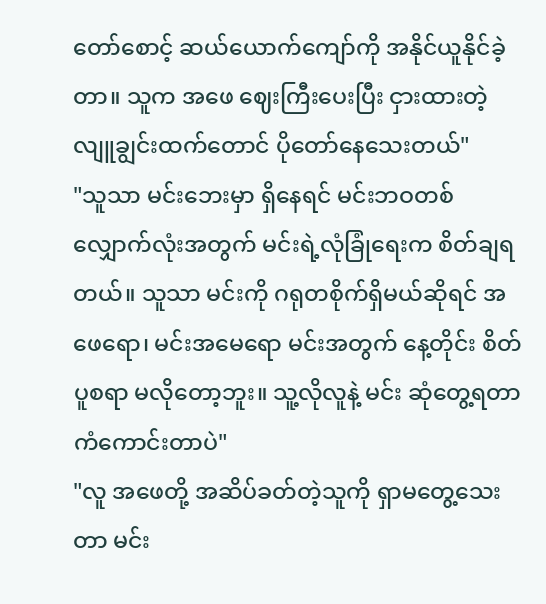တော်စောင့် ဆယ်ယောက်ကျော်ကို အနိုင်ယူနိုင်ခဲ့တာ။ သူက အဖေ ဈေးကြီးပေးပြီး ငှားထားတဲ့ လျူချွင်းထက်တောင် ပိုတော်နေသေးတယ်"
"သူသာ မင်းဘေးမှာ ရှိနေရင် မင်းဘဝတစ်လျှောက်လုံးအတွက် မင်းရဲ့လုံခြုံရေးက စိတ်ချရတယ်။ သူသာ မင်းကို ဂရုတစိုက်ရှိမယ်ဆိုရင် အဖေရော၊ မင်းအမေရော မင်းအတွက် နေ့တိုင်း စိတ်ပူစရာ မလိုတော့ဘူး။ သူ့လိုလူနဲ့ မင်း ဆုံတွေ့ရတာ ကံကောင်းတာပဲ"
"လူ အဖေတို့ အဆိပ်ခတ်တဲ့သူကို ရှာမတွေ့သေးတာ မင်း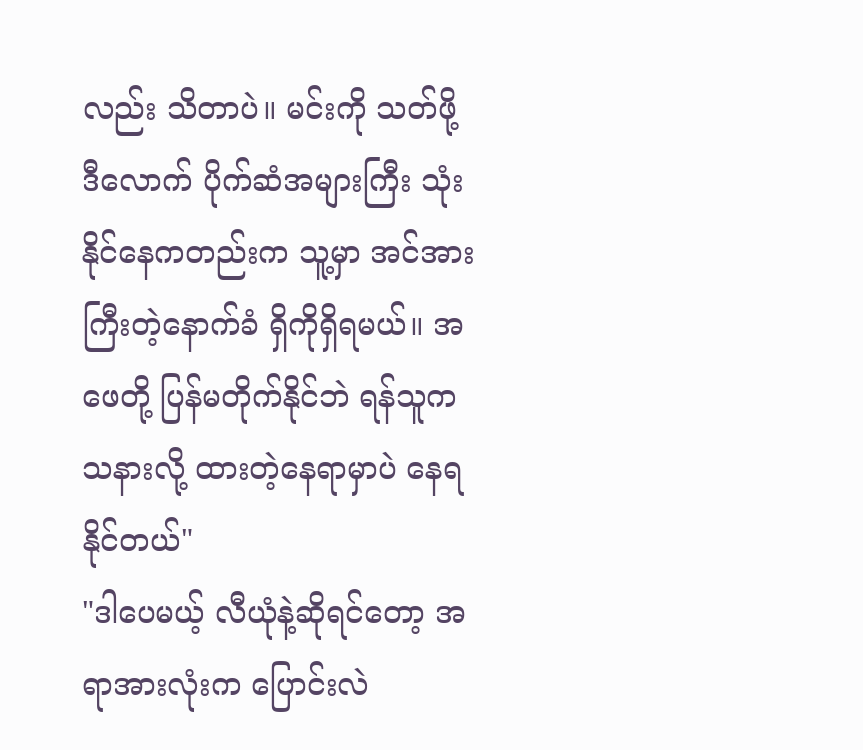လည်း သိတာပဲ။ မင်းကို သတ်ဖို့ ဒီလောက် ပိုက်ဆံအများကြီး သုံးနိုင်နေကတည်းက သူ့မှာ အင်အားကြီးတဲ့နောက်ခံ ရှိကိုရှိရမယ်။ အဖေတို့ ပြန်မတိုက်နိုင်ဘဲ ရန်သူက သနားလို့ ထားတဲ့နေရာမှာပဲ နေရနိုင်တယ်"
"ဒါပေမယ့် လီယုံနဲ့ဆိုရင်တော့ အရာအားလုံးက ပြောင်းလဲ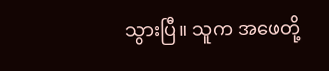သွားပြီ။ သူက အဖေတို့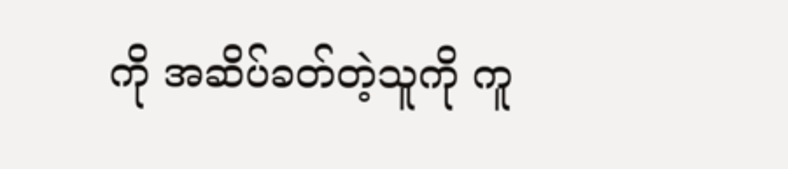ကို အဆိပ်ခတ်တဲ့သူကို ကူ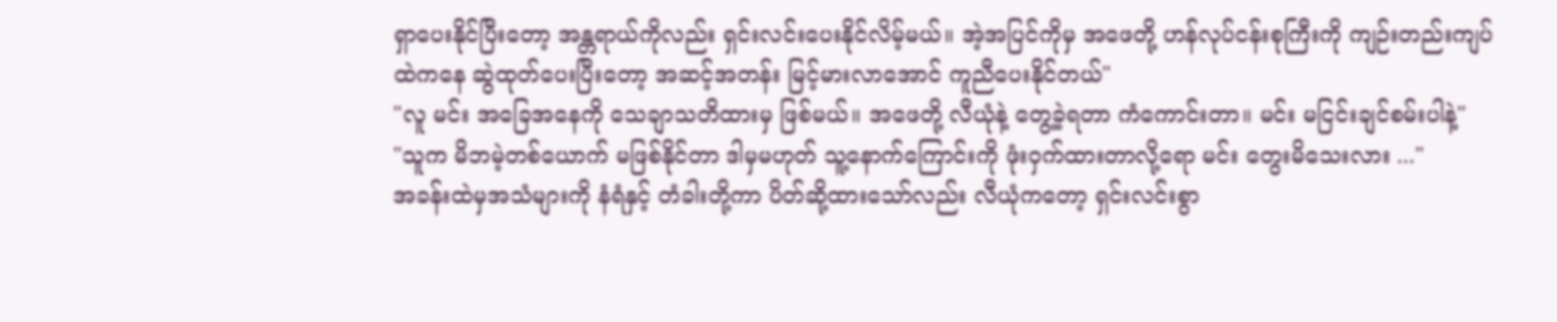ရှာပေးနိုင်ပြီးတော့ အန္တရာယ်ကိုလည်း ရှင်းလင်းပေးနိုင်လိမ့်မယ်။ အဲ့အပြင်ကိုမှ အဖေတို့ ဟန်လုပ်ငန်းစုကြီးကို ကျဉ်းတည်းကျပ်ထဲကနေ ဆွဲထုတ်ပေးပြီးတော့ အဆင့်အတန်း မြင့်မားလာအောင် ကူညီပေးနိုင်တယ်"
"လူ မင်း အခြေအနေကို သေချာသတိထားမှ ဖြစ်မယ်။ အဖေတို့ လီယုံနဲ့ တွေ့ခဲ့ရတာ ကံကောင်းတာ။ မင်း မငြင်းချင်စမ်းပါနဲ့"
"သူက မိဘမဲ့တစ်ယောက် မဖြစ်နိုင်တာ ဒါမှမဟုတ် သူ့နောက်ကြောင်းကို ဖုံးဝှက်ထားတာလို့ရော မင်း တွေးမိသေးလား ..."
အခန်းထဲမှအသံများကို နံရံနှင့် တံခါးတို့ကာ ပိတ်ဆို့ထားသော်လည်း လီယုံကတော့ ရှင်းလင်းစွာ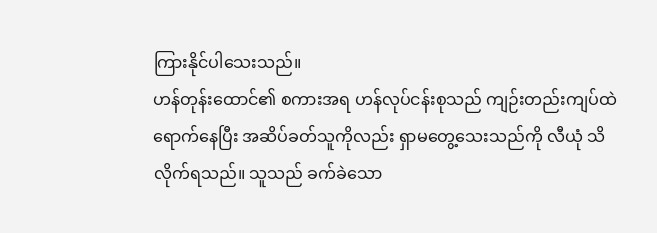ကြားနိုင်ပါသေးသည်။
ဟန်တုန်းထောင်၏ စကားအရ ဟန်လုပ်ငန်းစုသည် ကျဉ်းတည်းကျပ်ထဲ ရောက်နေပြီး အဆိပ်ခတ်သူကိုလည်း ရှာမတွေ့သေးသည်ကို လီယုံ သိလိုက်ရသည်။ သူသည် ခက်ခဲသော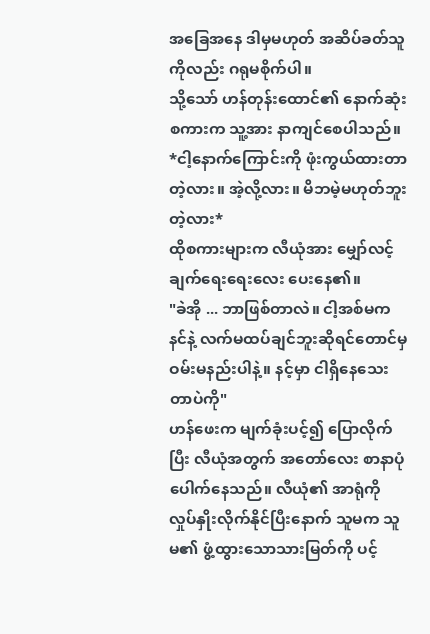အခြေအနေ ဒါမှမဟုတ် အဆိပ်ခတ်သူကိုလည်း ဂရုမစိုက်ပါ။
သို့သော် ဟန်တုန်းထောင်၏ နောက်ဆုံးစကားက သူ့အား နာကျင်စေပါသည်။
*ငါ့နောက်ကြောင်းကို ဖုံးကွယ်ထားတာတဲ့လား။ အဲ့လို့လား။ မိဘမဲ့မဟုတ်ဘူးတဲ့လား*
ထိုစကားများက လီယုံအား မျှော်လင့်ချက်ရေးရေးလေး ပေးနေ၏။
"ခဲအို ... ဘာဖြစ်တာလဲ။ ငါ့အစ်မက နင်နဲ့ လက်မထပ်ချင်ဘူးဆိုရင်တောင်မှ ဝမ်းမနည်းပါနဲ့။ နင့်မှာ ငါရှိနေသေးတာပဲကို"
ဟန်ဖေးက မျက်ခုံးပင့်၍ ပြောလိုက်ပြီး လီယုံအတွက် အတော်လေး စာနာပုံပေါက်နေသည်။ လီယုံ၏ အာရုံကို လှုပ်နှိုးလိုက်နိုင်ပြီးနောက် သူမက သူမ၏ ဖွံ့ထွားသောသားမြတ်ကို ပင့်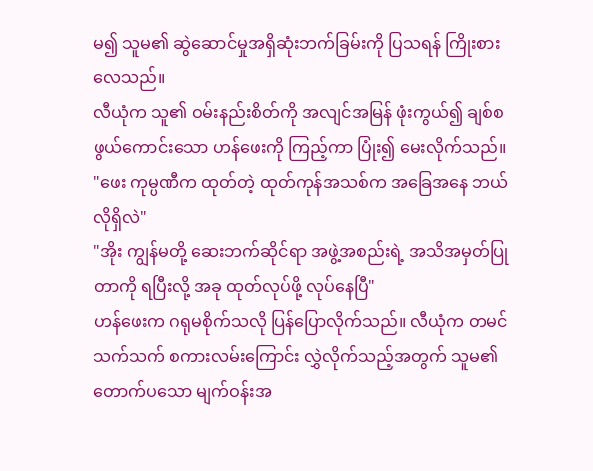မ၍ သူမ၏ ဆွဲဆောင်မှုအရှိဆုံးဘက်ခြမ်းကို ပြသရန် ကြိုးစားလေသည်။
လီယုံက သူ၏ ဝမ်းနည်းစိတ်ကို အလျင်အမြန် ဖုံးကွယ်၍ ချစ်စဖွယ်ကောင်းသော ဟန်ဖေးကို ကြည့်ကာ ပြုံး၍ မေးလိုက်သည်။
"ဖေး ကုမ္ပဏီက ထုတ်တဲ့ ထုတ်ကုန်အသစ်က အခြေအနေ ဘယ်လိုရှိလဲ"
"အိုး ကျွန်မတို့ ဆေးဘက်ဆိုင်ရာ အဖွဲ့အစည်းရဲ့ အသိအမှတ်ပြုတာကို ရပြီးလို့ အခု ထုတ်လုပ်ဖို့ လုပ်နေပြီ"
ဟန်ဖေးက ဂရုမစိုက်သလို ပြန်ပြောလိုက်သည်။ လီယုံက တမင်သက်သက် စကားလမ်းကြောင်း လွှဲလိုက်သည့်အတွက် သူမ၏ တောက်ပသော မျက်ဝန်းအ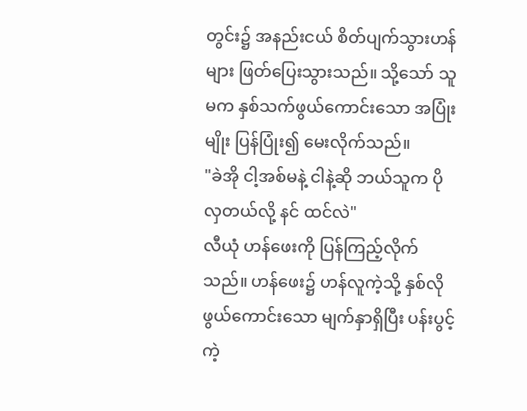တွင်း၌ အနည်းငယ် စိတ်ပျက်သွားဟန်များ ဖြတ်ပြေးသွားသည်။ သို့သော် သူမက နှစ်သက်ဖွယ်ကောင်းသော အပြုံးမျိုး ပြန်ပြုံး၍ မေးလိုက်သည်။
"ခဲအို ငါ့အစ်မနဲ့ ငါနဲ့ဆို ဘယ်သူက ပိုလှတယ်လို့ နင် ထင်လဲ"
လီယုံ ဟန်ဖေးကို ပြန်ကြည့်လိုက်သည်။ ဟန်ဖေး၌ ဟန်လူကဲ့သို့ နှစ်လိုဖွယ်ကောင်းသော မျက်နှာရှိပြီး ပန်းပွင့်ကဲ့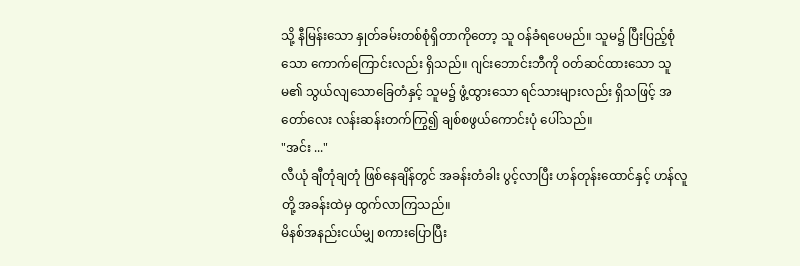သို့ နီမြန်းသော နှုတ်ခမ်းတစ်စုံရှိတာကိုတော့ သူ ဝန်ခံရပေမည်။ သူမ၌ ပြီးပြည့်စုံသော ကောက်ကြောင်းလည်း ရှိသည်။ ဂျင်းဘောင်းဘီကို ဝတ်ဆင်ထားသော သူမ၏ သွယ်လျသောခြေတံနှင့် သူမ၌ ဖွံ့ထွားသော ရင်သားများလည်း ရှိသဖြင့် အတော်လေး လန်းဆန်းတက်ကြွ၍ ချစ်စဖွယ်ကောင်းပုံ ပေါ်သည်။
"အင်း ..."
လီယုံ ချီတုံချတုံ ဖြစ်နေချိန်တွင် အခန်းတံခါး ပွင့်လာပြီး ဟန်တုန်းထောင်နှင့် ဟန်လူတို့ အခန်းထဲမှ ထွက်လာကြသည်။
မိနစ်အနည်းငယ်မျှ စကားပြောပြီး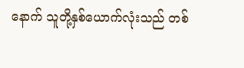နောက် သူတို့နှစ်ယောက်လုံးသည် တစ်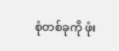စုံတစ်ခုကို ဖုံး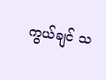ကွယ်ချင် သ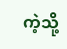ကဲ့သို့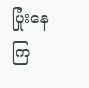ပြုံးနေကြ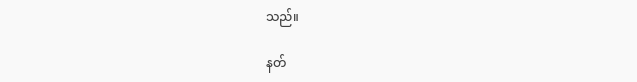သည်။

နတ်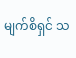မျက်စိရှင် သ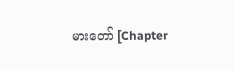မားတော် [Chapter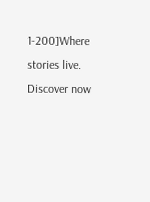1-200]Where stories live. Discover now